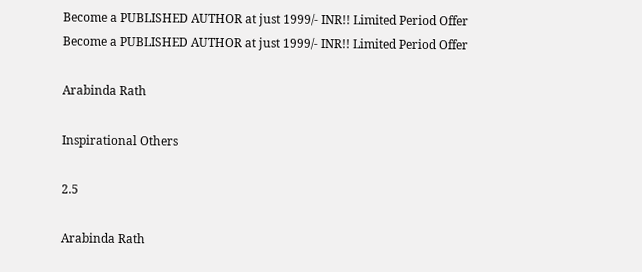Become a PUBLISHED AUTHOR at just 1999/- INR!! Limited Period Offer
Become a PUBLISHED AUTHOR at just 1999/- INR!! Limited Period Offer

Arabinda Rath

Inspirational Others

2.5

Arabinda Rath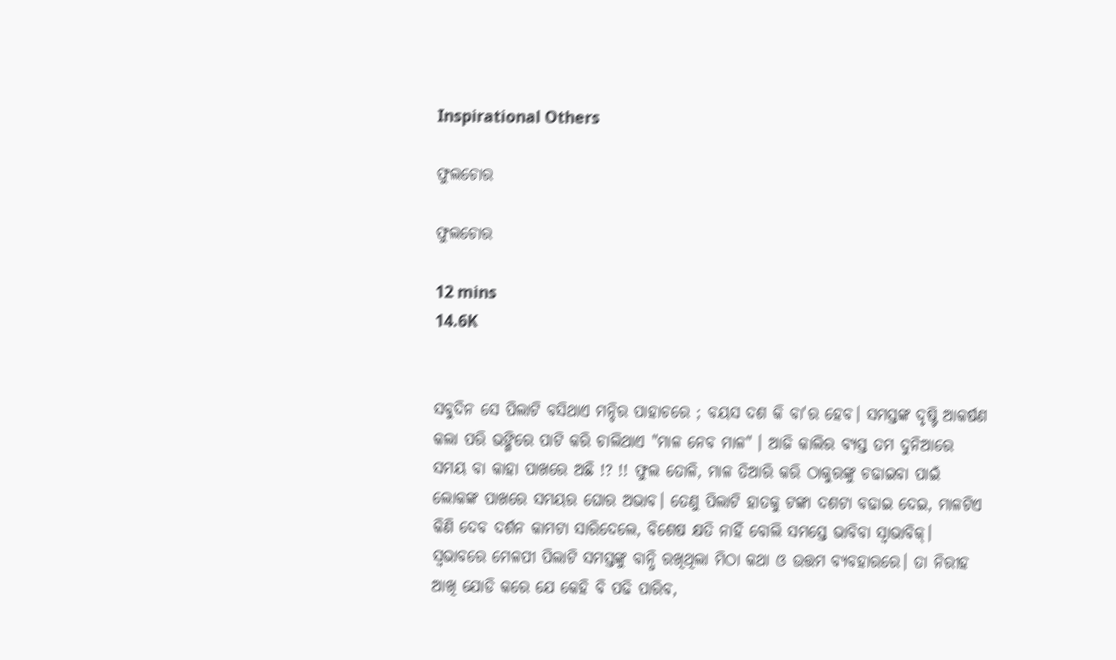Inspirational Others

ଫୁଲଚୋର

ଫୁଲଚୋର

12 mins
14.6K


ସବୁଦିନ ସେ ପିଲାଟି ବସିଥାଏ ମନ୍ଦିର ପାହାଚରେ ; ବୟସ ଦଶ କି ବା'ର ହେବ। ସମସ୍ତଙ୍କ ଦୃଷ୍ଟି ଆକର୍ଷଣ କଲା ପରି ଭଙ୍ଗିରେ ପାଟି କରି ଚାଲିଥାଏ "ମାଳ ନେବ ମାଳ" । ଆଜି କାଲିର ବ୍ୟସ୍ତ ତମ ଦୁନିଆରେ ସମୟ ବା କାହା ପାଖରେ ଅଛି !? !! ଫୁଲ ତୋଳି, ମାଳ ତିଆରି କରି ଠାକୁରଙ୍କୁ ଚଢାଇବା ପାଇଁ ଲୋକଙ୍କ ପାଖରେ ସମୟର ଘୋର ଅଭାବ। ତେଣୁ ପିଲାଟି ହାତକୁ ଟଙ୍କା ଦଶଟା ବଢାଇ ଦେଇ, ମାଳଟିଏ କିଣି ଦେବ ଦର୍ଶନ କାମଟା ସାରିଦେଲେ, ବିଶେଷ କ୍ଷତି ନାହିଁ ବୋଲି ସମସ୍ତେ ଭାବିବା ସ୍ବାଭାବିକ୍। ସ୍ବଭାବରେ ମେଳପୀ ପିଲାଟି ସମସ୍ତଙ୍କୁ ବାନ୍ଧି ରଖିଥିଲା ମିଠା କଥା ଓ ଉତ୍ତମ ବ୍ୟବହାରରେ। ତା ନିରୀହ ଆଖି ଯୋଡି କରେ ଯେ କେହି ବି ପଢି ପାରିବ,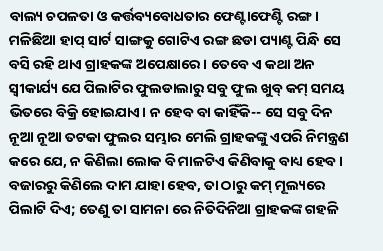ବାଲ୍ୟ ଚପଳତା ଓ କର୍ତ୍ତବ୍ୟବୋଧତାର ଫେଣ୍ଟାଫେଣ୍ଟି ରଙ୍ଗ। ମଳିଛିଆ ହାପ୍ ସାର୍ଟ ସାଙ୍ଗକୁ ଗୋଟିଏ ରଙ୍ଗ ଛଡା ପ୍ୟାଣ୍ଟ ପିନ୍ଧି ସେ ବସି ରହି ଥାଏ ଗ୍ରାହକଙ୍କ ଅପେକ୍ଷାରେ । ତେବେ ଏ କଥା ଅନ ସ୍ଵୀକାର୍ଯ୍ୟ ଯେ ପିଲାଟିର ଫୁଲଡାଲାରୁ ସବୁ ଫୁଲ ଖୁବ୍ କମ୍ ସମୟ ଭିତରେ ବିକ୍ରି ହୋଇଯାଏ। ନ ହେବ ବା କାହିଁକି-- ସେ ସବୁ ଦିନ ନୂଆ ନୂଆ ତଟକା ଫୁଲର ସମ୍ଭାର ମେଲି ଗ୍ରାହକଙ୍କୁ ଏପରି ନିମନ୍ତ୍ରଣ କରେ ଯେ, ନ କିଣିଲା ଲୋକ ବି ମାଳଟିଏ କିଣିବାକୁ ବାଧ୍ୟ ହେବ । ବଜାରରୁ କିଣିଲେ ଦାମ ଯାହା ହେବ, ତା ଠାରୁ କମ୍ ମୂଲ୍ୟରେ ପିଲାଟି ଦିଏ; ତେଣୁ ତା ସାମନା ରେ ନିତିଦିନିଆ ଗ୍ରାହକଙ୍କ ଗହଳି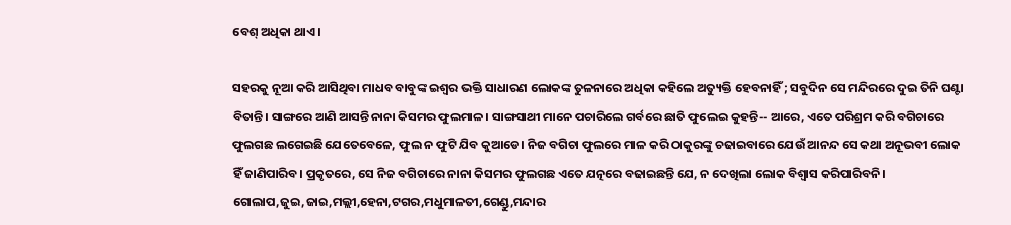ବେଶ୍ ଅଧିକା ଥାଏ।

ସହରକୁ ନୂଆ କରି ଆସିଥିବା ମାଧବ ବାବୁଙ୍କ ଇଶ୍ବର ଭକ୍ତି ସାଧାରଣ ଲୋକଙ୍କ ତୁଳନାରେ ଅଧିକା କହିଲେ ଅତ୍ୟୁକ୍ତି ହେବନାହିଁ ; ସବୁଦିନ ସେ ମନ୍ଦିରରେ ଦୁଇ ତିନି ଘଣ୍ଟା ବିତାନ୍ତି। ସାଙ୍ଗରେ ଆଣି ଆସନ୍ତି ନାନା କିସମର ଫୁଲମାଳ। ସାଙ୍ଗସାଥୀ ମାନେ ପଚାରିଲେ ଗର୍ବରେ ଛାତି ଫୁଲେଇ କୁହନ୍ତି-- ଆରେ, ଏତେ ପରିଶ୍ରମ କରି ବଗିଚାରେ ଫୁଲଗଛ ଲଗେଇଛି ଯେତେବେଳେ, ଫୁଲ ନ ଫୁଟି ଯିବ କୁଆଡେ। ନିଜ ବଗିଚା ଫୁଲରେ ମାଳ କରି ଠାକୁରଙ୍କୁ ଚଢାଇବାରେ ଯେଉଁ ଆନନ୍ଦ ସେ କଥା ଅନୂଭବୀ ଲୋକ ହିଁ ଜାଣିପାରିବ। ପ୍ରକୃତରେ, ସେ ନିଜ ବଗିଚାରେ ନାନା କିସମର ଫୁଲଗଛ ଏତେ ଯତ୍ନରେ ବଢାଇଛନ୍ତି ଯେ, ନ ଦେଖିଲା ଲୋକ ବିଶ୍ଵାସ କରିପାରିବନି। ଗୋଲାପ,ଜୁଇ,ଜାଇ,ମଲ୍ଲୀ,ହେନା,ଟଗର,ମଧୁମାଳତୀ,ଗେଣ୍ଡୁ,ମନ୍ଦାର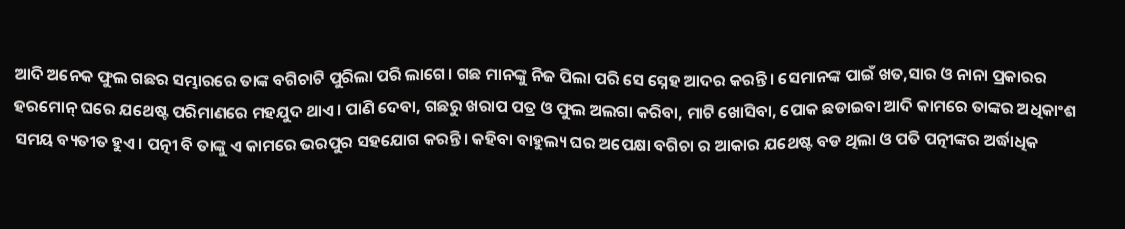ଆଦି ଅନେକ ଫୁଲ ଗଛର ସମ୍ଭାରରେ ତାଙ୍କ ବଗିଚାଟି ପୁରିଲା ପରି ଲାଗେ। ଗଛ ମାନଙ୍କୁ ନିଜ ପିଲା ପରି ସେ ସ୍ନେହ ଆଦର କରନ୍ତି। ସେମାନଙ୍କ ପାଇଁ ଖତ,ସାର ଓ ନାନା ପ୍ରକାରର ହରମୋନ୍ ଘରେ ଯଥେଷ୍ଟ ପରିମାଣରେ ମହଯୁଦ ଥାଏ। ପାଣି ଦେବା, ଗଛରୁ ଖରାପ ପତ୍ର ଓ ଫୁଲ ଅଲଗା କରିବା, ମାଟି ଖୋସିବା, ପୋକ ଛଡାଇବା ଆଦି କାମରେ ତାଙ୍କର ଅଧିକାଂଶ ସମୟ ବ୍ୟତୀତ ହୁଏ। ପତ୍ନୀ ବି ତାଙ୍କୁ ଏ କାମରେ ଭରପୁର ସହଯୋଗ କରନ୍ତି। କହିବା ବାହୁଲ୍ୟ ଘର ଅପେକ୍ଷା ବଗିଚା ର ଆକାର ଯଥେଷ୍ଟ ବଡ ଥିଲା ଓ ପତି ପତ୍ନୀଙ୍କର ଅର୍ଦ୍ଧାଧିକ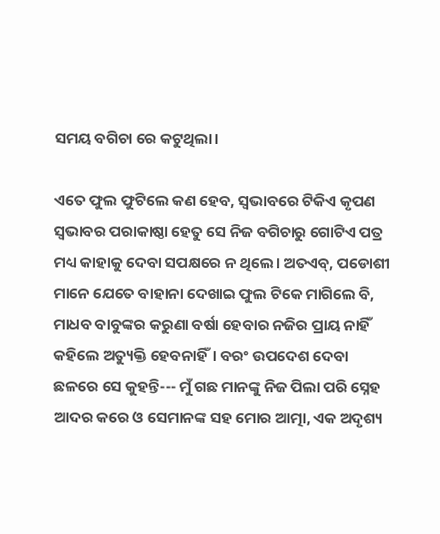ସମୟ ବଗିଚା ରେ କଟୁଥିଲା।

ଏତେ ଫୁଲ ଫୁଟିଲେ କଣ ହେବ, ସ୍ବଭାବରେ ଟିକିଏ କୃପଣ ସ୍ବଭାବର ପରାକାଷ୍ଠା ହେତୁ ସେ ନିଜ ବଗିଚାରୁ ଗୋଟିଏ ପତ୍ର ମଧ୍ୟ କାହାକୁ ଦେବା ସପକ୍ଷରେ ନ ଥିଲେ। ଅତଏବ୍, ପଡୋଶୀ ମାନେ ଯେତେ ବାହାନା ଦେଖାଇ ଫୁଲ ଟିକେ ମାଗିଲେ ବି, ମାଧବ ବାବୁଙ୍କର କରୁଣା ବର୍ଷା ହେବାର ନଜିର ପ୍ରାୟ ନାହିଁ କହିଲେ ଅତ୍ୟୁକ୍ତି ହେବନାହିଁ। ବରଂ ଉପଦେଶ ଦେବା ଛଳରେ ସେ କୁହନ୍ତି--- ମୁଁ ଗଛ ମାନଙ୍କୁ ନିଜ ପିଲା ପରି ସ୍ନେହ ଆଦର କରେ ଓ ସେମାନଙ୍କ ସହ ମୋର ଆତ୍ମା, ଏକ ଅଦୃଶ୍ୟ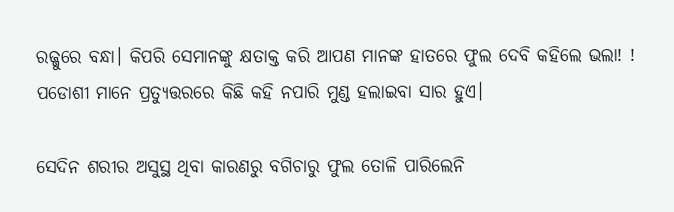ରଜ୍ଜୁରେ ବନ୍ଧା। କିପରି ସେମାନଙ୍କୁ କ୍ଷତାକ୍ତ କରି ଆପଣ ମାନଙ୍କ ହାତରେ ଫୁଲ ଦେବି କହିଲେ ଭଲା! ! ପଡୋଶୀ ମାନେ ପ୍ରତ୍ୟୁତ୍ତରରେ କିଛି କହି ନପାରି ମୁଣ୍ଡ ହଲାଇବା ସାର ହୁଏ।

ସେଦିନ ଶରୀର ଅସୁସ୍ଥ ଥିବା କାରଣରୁ ବଗିଚାରୁ ଫୁଲ ତୋଳି ପାରିଲେନି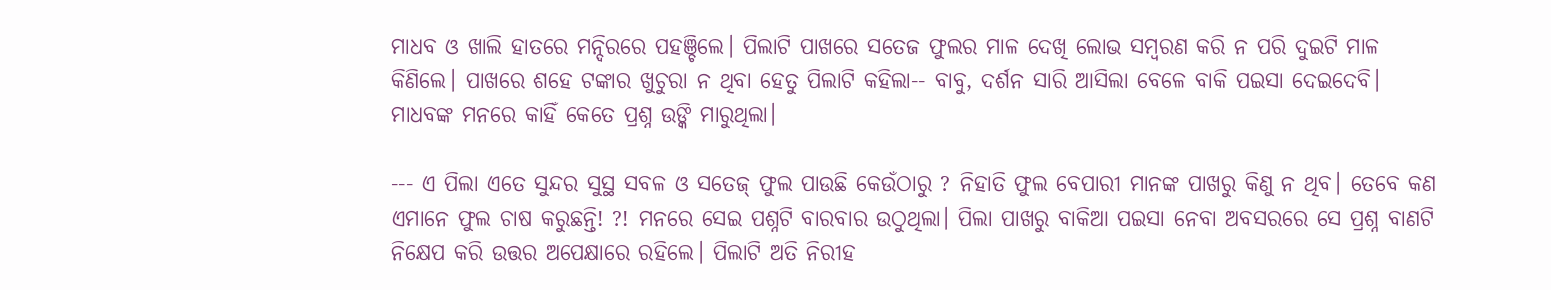ମାଧବ ଓ ଖାଲି ହାତରେ ମନ୍ଦିରରେ ପହଞ୍ଚିଲେ। ପିଲାଟି ପାଖରେ ସତେଜ ଫୁଲର ମାଳ ଦେଖି ଲୋଭ ସମ୍ବରଣ କରି ନ ପରି ଦୁଇଟି ମାଳ କିଣିଲେ। ପାଖରେ ଶହେ ଟଙ୍କାର ଖୁଚୁରା ନ ଥିବା ହେତୁ ପିଲାଟି କହିଲା-- ବାବୁ, ଦର୍ଶନ ସାରି ଆସିଲା ବେଳେ ବାକି ପଇସା ଦେଇଦେବି। ମାଧବଙ୍କ ମନରେ କାହିଁ କେତେ ପ୍ରଶ୍ନ ଉଙ୍କି ମାରୁଥିଲା।

--- ଏ ପିଲା ଏତେ ସୁନ୍ଦର ସୁସ୍ଥ ସବଳ ଓ ସତେଜ୍ ଫୁଲ ପାଉଛି କେଉଁଠାରୁ ? ନିହାତି ଫୁଲ ବେପାରୀ ମାନଙ୍କ ପାଖରୁ କିଣୁ ନ ଥିବ। ତେବେ କଣ ଏମାନେ ଫୁଲ ଚାଷ କରୁଛନ୍ତି! ?! ମନରେ ସେଇ ପଶ୍ନଟି ବାରବାର ଉଠୁଥିଲା। ପିଲା ପାଖରୁ ବାକିଆ ପଇସା ନେବା ଅବସରରେ ସେ ପ୍ରଶ୍ନ ବାଣଟି ନିକ୍ଷେପ କରି ଉତ୍ତର ଅପେକ୍ଷାରେ ରହିଲେ। ପିଲାଟି ଅତି ନିରୀହ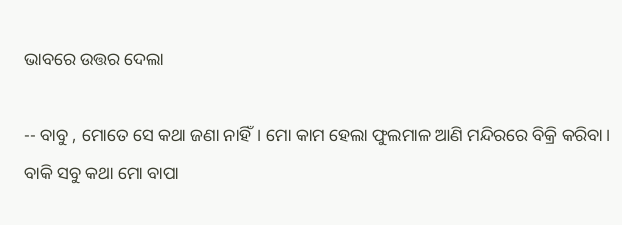ଭାବରେ ଉତ୍ତର ଦେଲା

-- ବାବୁ , ମୋତେ ସେ କଥା ଜଣା ନାହିଁ। ମୋ କାମ ହେଲା ଫୁଲମାଳ ଆଣି ମନ୍ଦିରରେ ବିକ୍ରି କରିବା। ବାକି ସବୁ କଥା ମୋ ବାପା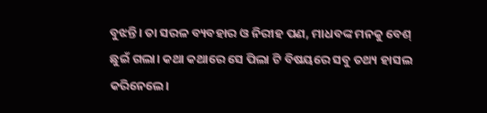ବୁଝନ୍ତି। ତା ସରଳ ବ୍ୟବହାର ଓ ନିରୀହ ପଣ, ମାଧବଙ୍କ ମନକୁ ବେଶ୍ ଛୁଇଁ ଗଲା। କଥା କଥାରେ ସେ ପିଲା ଟି ବିଷୟରେ ସବୁ ତଥ୍ୟ ହାସଲ କରିନେଲେ।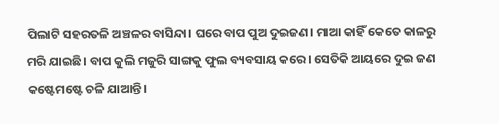ପିଲାଟି ସହରତଳି ଅଞ୍ଚଳର ବାସିନ୍ଦା। ଘରେ ବାପ ପୁଅ ଦୁଇଜଣ। ମାଆ କାହିଁ କେତେ କାଳରୁ ମରି ଯାଇଛି। ବାପ କୁଲି ମଜୁରି ସାଙ୍ଗକୁ ଫୁଲ ବ୍ୟବସାୟ କରେ। ସେତିକି ଆୟରେ ଦୁଇ ଜଣ କଷ୍ଟେମଷ୍ଟେ ଚଳି ଯାଆନ୍ତି।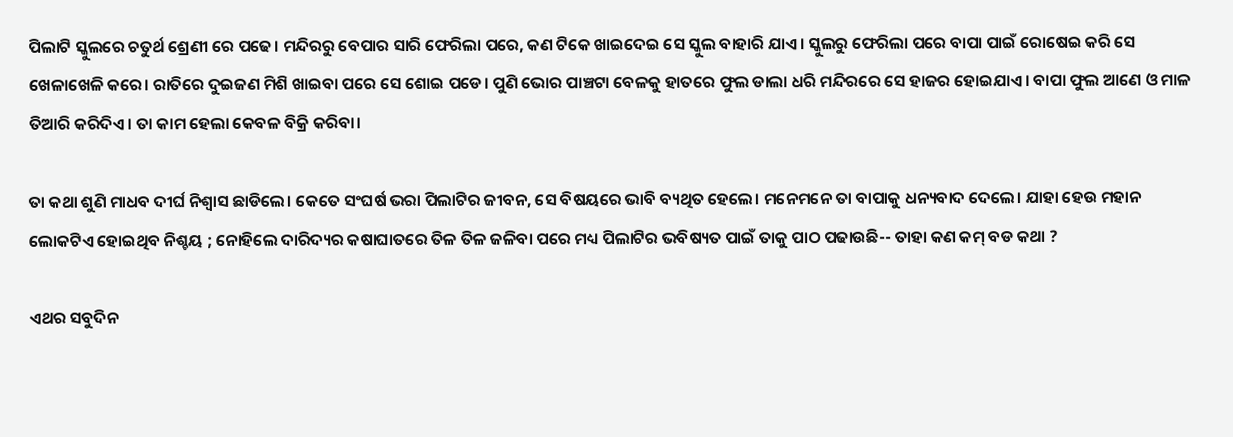ପିଲାଟି ସ୍କୁଲରେ ଚତୁର୍ଥ ଶ୍ରେଣୀ ରେ ପଢେ। ମନ୍ଦିରରୁ ବେପାର ସାରି ଫେରିଲା ପରେ, କଣ ଟିକେ ଖାଇଦେଇ ସେ ସ୍କୁଲ ବାହାରି ଯାଏ। ସ୍କୁଲରୁ ଫେରିଲା ପରେ ବାପା ପାଇଁ ରୋଷେଇ କରି ସେ ଖେଳାଖେଳି କରେ। ରାତିରେ ଦୁଇଜଣ ମିଶି ଖାଇବା ପରେ ସେ ଶୋଇ ପଡେ। ପୁଣି ଭୋର ପାଞ୍ଚଟା ବେଳକୁ ହାତରେ ଫୁଲ ଡାଲା ଧରି ମନ୍ଦିରରେ ସେ ହାଜର ହୋଇଯାଏ। ବାପା ଫୁଲ ଆଣେ ଓ ମାଳ ତିଆରି କରିଦିଏ। ତା କାମ ହେଲା କେବଳ ବିକ୍ରି କରିବା।

ତା କଥା ଶୁଣି ମାଧବ ଦୀର୍ଘ ନିଶ୍ଵାସ ଛାଡିଲେ। କେତେ ସଂଘର୍ଷ ଭରା ପିଲାଟିର ଜୀବନ, ସେ ବିଷୟରେ ଭାବି ବ୍ୟଥିତ ହେଲେ। ମନେମନେ ତା ବାପାକୁ ଧନ୍ୟବାଦ ଦେଲେ। ଯାହା ହେଉ ମହାନ ଲୋକଟିଏ ହୋଇଥିବ ନିଶ୍ଚୟ ; ନୋହିଲେ ଦାରିଦ୍ୟର କଷାଘାତରେ ତିଳ ତିଳ ଜଳିବା ପରେ ମଧ୍ୟ ପିଲାଟିର ଭବିଷ୍ୟତ ପାଇଁ ତାକୁ ପାଠ ପଢାଉଛି-- ତାହା କଣ କମ୍ ବଡ କଥା ?

ଏଥର ସବୁଦିନ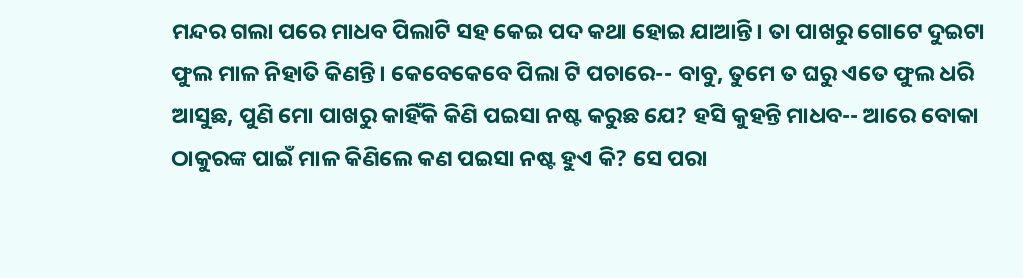ମନ୍ଦର ଗଲା ପରେ ମାଧବ ପିଲାଟି ସହ କେଇ ପଦ କଥା ହୋଇ ଯାଆନ୍ତି। ତା ପାଖରୁ ଗୋଟେ ଦୁଇଟା ଫୁଲ ମାଳ ନିହାତି କିଣନ୍ତି। କେବେକେବେ ପିଲା ଟି ପଚାରେ-- ବାବୁ, ତୁମେ ତ ଘରୁ ଏତେ ଫୁଲ ଧରି ଆସୁଛ, ପୁଣି ମୋ ପାଖରୁ କାହିଁକି କିଣି ପଇସା ନଷ୍ଟ କରୁଛ ଯେ? ହସି କୁହନ୍ତି ମାଧବ-- ଆରେ ବୋକା ଠାକୁରଙ୍କ ପାଇଁ ମାଳ କିଣିଲେ କଣ ପଇସା ନଷ୍ଟ ହୁଏ କି? ସେ ପରା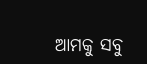ଆମକୁ ସବୁ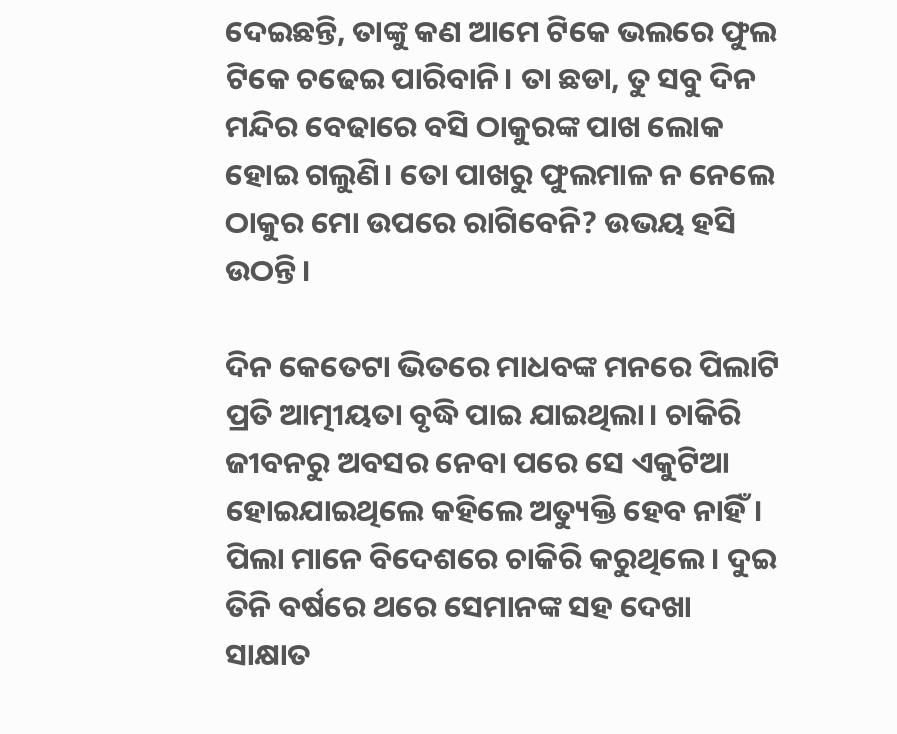ଦେଇଛନ୍ତି, ତାଙ୍କୁ କଣ ଆମେ ଟିକେ ଭଲରେ ଫୁଲ ଟିକେ ଚଢେଇ ପାରିବାନି। ତା ଛଡା, ତୁ ସବୁ ଦିନ ମନ୍ଦିର ବେଢାରେ ବସି ଠାକୁରଙ୍କ ପାଖ ଲୋକ ହୋଇ ଗଲୁଣି। ତୋ ପାଖରୁ ଫୁଲମାଳ ନ ନେଲେ ଠାକୁର ମୋ ଉପରେ ରାଗିବେନି? ଉଭୟ ହସି ଉଠନ୍ତି।

ଦିନ କେତେଟା ଭିତରେ ମାଧବଙ୍କ ମନରେ ପିଲାଟି ପ୍ରତି ଆତ୍ମୀୟତା ବୃଦ୍ଧି ପାଇ ଯାଇଥିଲା। ଚାକିରି ଜୀବନରୁ ଅବସର ନେବା ପରେ ସେ ଏକୁଟିଆ ହୋଇଯାଇଥିଲେ କହିଲେ ଅତ୍ୟୁକ୍ତି ହେବ ନାହିଁ। ପିଲା ମାନେ ବିଦେଶରେ ଚାକିରି କରୁଥିଲେ। ଦୁଇ ତିନି ବର୍ଷରେ ଥରେ ସେମାନଙ୍କ ସହ ଦେଖା ସାକ୍ଷାତ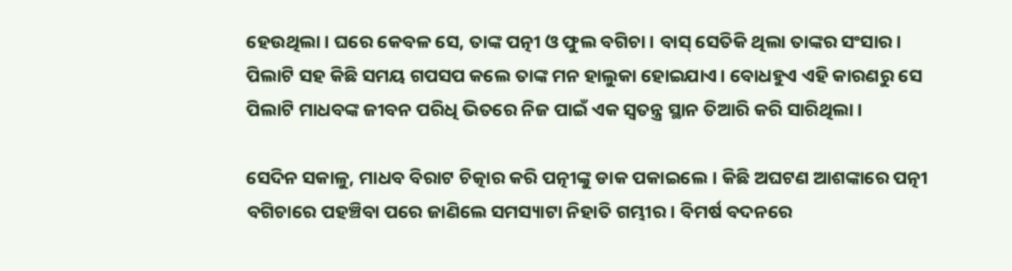ହେଉଥିଲା। ଘରେ କେବଳ ସେ, ତାଙ୍କ ପତ୍ନୀ ଓ ଫୁଲ ବଗିଚା। ବାସ୍ ସେତିକି ଥିଲା ତାଙ୍କର ସଂସାର। ପିଲାଟି ସହ କିଛି ସମୟ ଗପସପ କଲେ ତାଙ୍କ ମନ ହାଲୁକା ହୋଇଯାଏ। ବୋଧହୁଏ ଏହି କାରଣରୁ ସେ ପିଲାଟି ମାଧବଙ୍କ ଜୀବନ ପରିଧି ଭିତରେ ନିଜ ପାଇଁ ଏକ ସ୍ଵତନ୍ତ୍ର ସ୍ଥାନ ତିଆରି କରି ସାରିଥିଲା।

ସେଦିନ ସକାଳୁ, ମାଧବ ବିରାଟ ଚିତ୍କାର କରି ପତ୍ନୀଙ୍କୁ ଡାକ ପକାଇଲେ। କିଛି ଅଘଟଣ ଆଶଙ୍କାରେ ପତ୍ନୀ ବଗିଚାରେ ପହଞ୍ଚିବା ପରେ ଜାଣିଲେ ସମସ୍ୟାଟା ନିହାତି ଗମ୍ଭୀର। ବିମର୍ଷ ବଦନରେ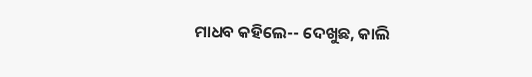ମାଧବ କହିଲେ-- ଦେଖୁଛ, କାଲି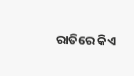ରାତିରେ କିଏ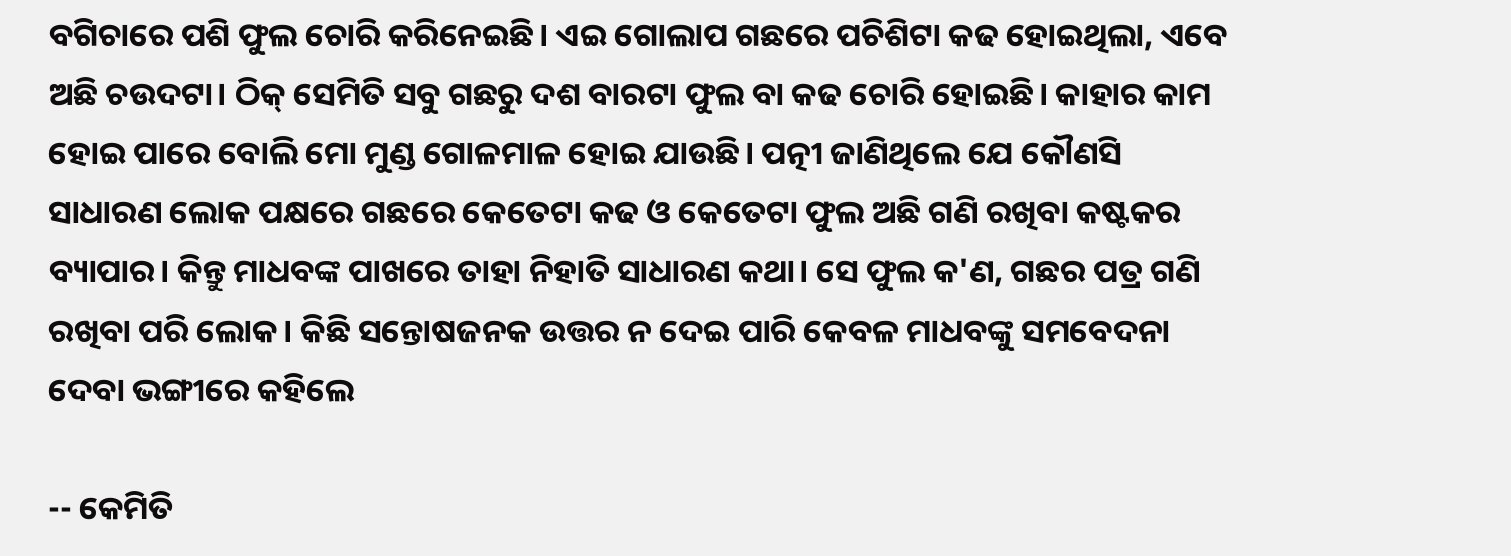ବଗିଚାରେ ପଶି ଫୁଲ ଚୋରି କରିନେଇଛି। ଏଇ ଗୋଲାପ ଗଛରେ ପଚିଶିଟା କଢ ହୋଇଥିଲା, ଏବେ ଅଛି ଚଉଦଟା। ଠିକ୍ ସେମିତି ସବୁ ଗଛରୁ ଦଶ ବାରଟା ଫୁଲ ବା କଢ ଚୋରି ହୋଇଛି। କାହାର କାମ ହୋଇ ପାରେ ବୋଲି ମୋ ମୁଣ୍ଡ ଗୋଳମାଳ ହୋଇ ଯାଉଛି। ପତ୍ନୀ ଜାଣିଥିଲେ ଯେ କୌଣସି ସାଧାରଣ ଲୋକ ପକ୍ଷରେ ଗଛରେ କେତେଟା କଢ ଓ କେତେଟା ଫୁଲ ଅଛି ଗଣି ରଖିବା କଷ୍ଟକର ବ୍ୟାପାର। କିନ୍ତୁ ମାଧବଙ୍କ ପାଖରେ ତାହା ନିହାତି ସାଧାରଣ କଥା। ସେ ଫୁଲ କ'ଣ, ଗଛର ପତ୍ର ଗଣି ରଖିବା ପରି ଲୋକ। କିଛି ସନ୍ତୋଷଜନକ ଉତ୍ତର ନ ଦେଇ ପାରି କେବଳ ମାଧବଙ୍କୁ ସମବେଦନା ଦେବା ଭଙ୍ଗୀରେ କହିଲେ

-- କେମିତି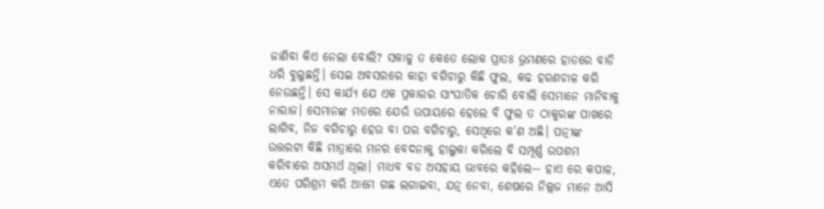ଜାଣିବା କିଏ ନେଲା ବୋଲି? ସକାଳୁ ତ କେତେ ଲୋକ ପ୍ରାତଃ ଭ୍ରମଣରେ ହାତରେ ବାଡି ଧରି ବୁଲୁଛନ୍ତି। ସେଇ ଅବସରରେ କାହା ବଗିଚାରୁ କିଛି ଫୁଲ, କଢ ହରଣଚାଳ କରି ନେଉଛନ୍ତି। ସେ କାର୍ଯ୍ୟ ଯେ ଏକ ପ୍ରକାରର ସାଂଘାତିକ ଚୋରି ବୋଲି ସେମାନେ ମାନିବାକୁ ନାରାଜ। ସେମାନଙ୍କ ମତରେ ଯେଉଁ ଉପାୟରେ ହେଲେ ବି ଫୁଲ ତ ଠାକୁରଙ୍କ ପାଖରେ ଲାଗିବ, ନିଜ ବଗିଚାରୁ ହେଉ ବା ପର ବଗିଚାରୁ, ସେଥିରେ କ'ଣ ଅଛି। ପତ୍ନୀଙ୍କ ଉତ୍ତରଟା କିଛି ମାତ୍ରାରେ ମନର ବେଦନାକୁ ହାଲୁକା କରିଲେ ବି ସମ୍ପୂର୍ଣ୍ଣ ଉପଶମ କରିବାରେ ଅସମର୍ଥ ଥିଲା। ମାଧବ ବଡ ଅସହାୟ ଭାବରେ କହିଲେ-- ହାଏ ରେ କପାଳ, ଏତେ ପରିଶ୍ରମ କରି ଆମେ ଗଛ ଲଗାଇବା, ଯତ୍ନ ନେବା, ଶେଷରେ ନିଲ୍ଲଜ ମାନେ ଆସି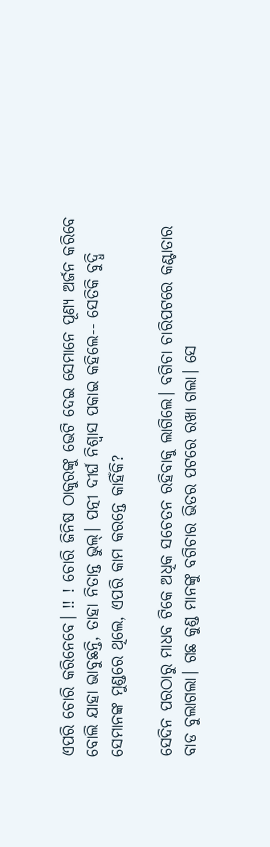ଏପରି ଚୋରି କରିନେବେ। !! ! ଚୋରି ଜିନିଷ ଠାକୁରଙ୍କୁ ଭେଟି ଦେଇ ସେମାନେ ପୂଣ୍ୟ ଅର୍ଜନ କରିବେ ବୋଲି ଯାହା ଭାବୁଛନ୍ତି, ତାହା ନିତାନ୍ତ ଭୁଲ୍। ପତ୍ନୀ ଦୀର୍ଘ ନିଶ୍ଵାସ ପକାଇ କହିଲେ-- ସେତିକି ବୁଦ୍ଧି ସେମାନଙ୍କ ମୁଣ୍ଡରେ ଥିଲେ, ଏପରି କାମ କରନ୍ତେ କାହିଁକି?

ସେଦିନ ପରଠାରୁ ମାଧବ ଟିକେ ଅଧିକ ସଚେତନ ରହିବାକୁ ଲାଗିଲେ। ବଗିଚା ଚାରିପଟରେ କଣ୍ଟାତାର ବାଡ ବୁଲାଗଲା। ଗଛ କୁଣ୍ଡ ମାନଙ୍କୁ ବଗିଚାର ଭିତର ପଟରେ ରଖା ଗଲା। ସେ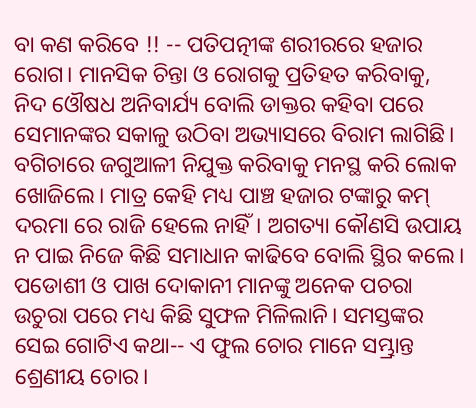ବା କଣ କରିବେ !! -- ପତିପତ୍ନୀଙ୍କ ଶରୀରରେ ହଜାର ରୋଗ। ମାନସିକ ଚିନ୍ତା ଓ ରୋଗକୁ ପ୍ରତିହତ କରିବାକୁ, ନିଦ ଓୌଷଧ ଅନିବାର୍ଯ୍ୟ ବୋଲି ଡାକ୍ତର କହିବା ପରେ ସେମାନଙ୍କର ସକାଳୁ ଉଠିବା ଅଭ୍ୟାସରେ ବିରାମ ଲାଗିଛି। ବଗିଚାରେ ଜଗୁଆଳୀ ନିଯୁକ୍ତ କରିବାକୁ ମନସ୍ଥ କରି ଲୋକ ଖୋଜିଲେ। ମାତ୍ର କେହି ମଧ୍ୟ ପାଞ୍ଚ ହଜାର ଟଙ୍କାରୁ କମ୍ ଦରମା ରେ ରାଜି ହେଲେ ନାହିଁ। ଅଗତ୍ୟା କୌଣସି ଉପାୟ ନ ପାଇ ନିଜେ କିଛି ସମାଧାନ କାଢିବେ ବୋଲି ସ୍ଥିର କଲେ। ପଡୋଶୀ ଓ ପାଖ ଦୋକାନୀ ମାନଙ୍କୁ ଅନେକ ପଚରା ଉଚୁରା ପରେ ମଧ୍ୟ କିଛି ସୁଫଳ ମିଳିଲାନି। ସମସ୍ତଙ୍କର ସେଇ ଗୋଟିଏ କଥା-- ଏ ଫୁଲ ଚୋର ମାନେ ସମ୍ଭ୍ରାନ୍ତ ଶ୍ରେଣୀୟ ଚୋର।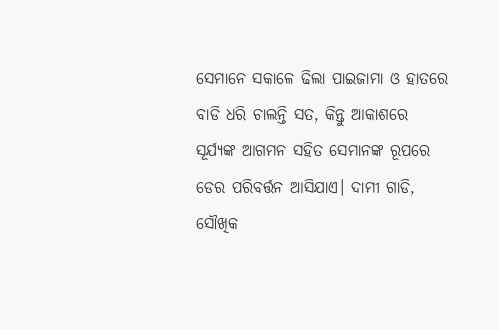ସେମାନେ ସକାଳେ ଢିଲା ପାଇଜାମା ଓ ହାତରେ ବାଡି ଧରି ଚାଲନ୍ତି ସତ, କିନ୍ତୁ ଆକାଶରେ ସୂର୍ଯ୍ୟଙ୍କ ଆଗମନ ସହିତ ସେମାନଙ୍କ ରୂପରେ ଡେର ପରିବର୍ତ୍ତନ ଆସିଯାଏ। ଦାମୀ ଗାଡି, ସୌଖିକ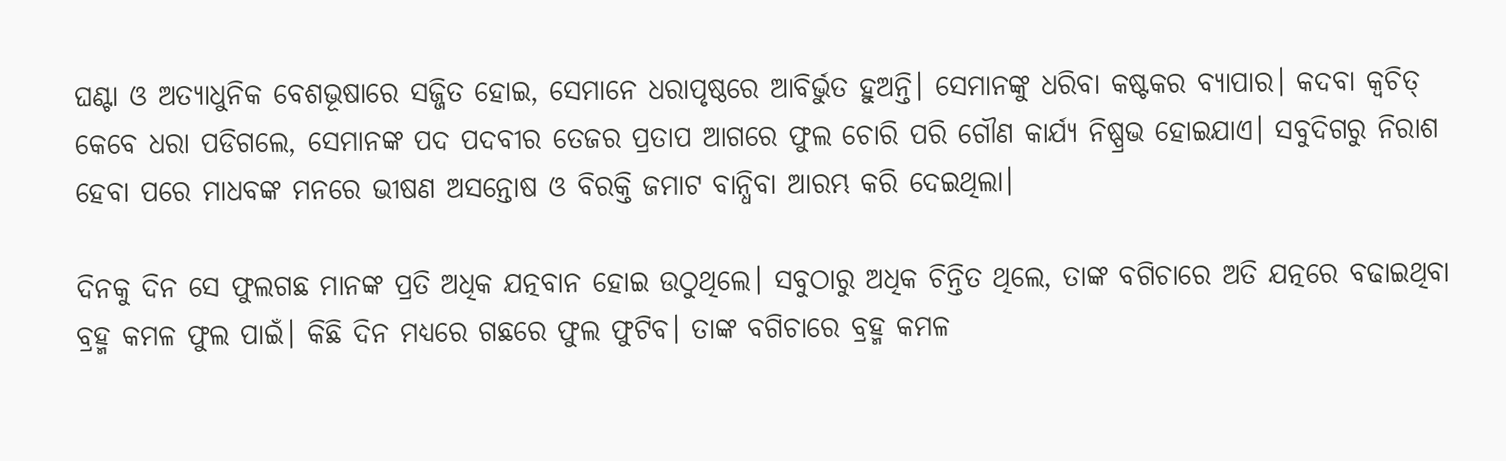ଘଣ୍ଟା ଓ ଅତ୍ୟାଧୁନିକ ବେଶଭୂଷାରେ ସଜ୍ଜିତ ହୋଇ, ସେମାନେ ଧରାପୃଷ୍ଠରେ ଆବିର୍ଭୁତ ହୁଅନ୍ତି। ସେମାନଙ୍କୁ ଧରିବା କଷ୍ଟକର ବ୍ୟାପାର। କଦବା କ୍ଵଚିତ୍ କେବେ ଧରା ପଡିଗଲେ, ସେମାନଙ୍କ ପଦ ପଦବୀର ତେଜର ପ୍ରତାପ ଆଗରେ ଫୁଲ ଚୋରି ପରି ଗୌଣ କାର୍ଯ୍ୟ ନିଷ୍ପ୍ରଭ ହୋଇଯାଏ। ସବୁଦିଗରୁ ନିରାଶ ହେବା ପରେ ମାଧବଙ୍କ ମନରେ ଭୀଷଣ ଅସନ୍ତୋଷ ଓ ବିରକ୍ତି ଜମାଟ ବାନ୍ଧିବା ଆରମ୍ଭ କରି ଦେଇଥିଲା।

ଦିନକୁ ଦିନ ସେ ଫୁଲଗଛ ମାନଙ୍କ ପ୍ରତି ଅଧିକ ଯତ୍ନବାନ ହୋଇ ଉଠୁଥିଲେ। ସବୁଠାରୁ ଅଧିକ ଚିନ୍ତିତ ଥିଲେ, ତାଙ୍କ ବଗିଚାରେ ଅତି ଯତ୍ନରେ ବଢାଇଥିବା ବ୍ରହ୍ମ କମଳ ଫୁଲ ପାଇଁ। କିଛି ଦିନ ମଧ୍ୟରେ ଗଛରେ ଫୁଲ ଫୁଟିବ। ତାଙ୍କ ବଗିଚାରେ ବ୍ରହ୍ମ କମଳ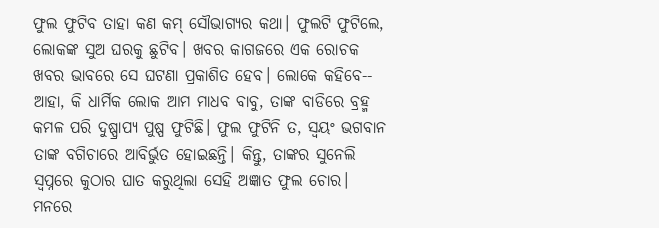ଫୁଲ ଫୁଟିବ ତାହା କଣ କମ୍ ସୌଭାଗ୍ୟର କଥା। ଫୁଲଟି ଫୁଟିଲେ, ଲୋକଙ୍କ ସୁଅ ଘରକୁ ଛୁଟିବ। ଖବର କାଗଜରେ ଏକ ରୋଚକ ଖବର ଭାବରେ ସେ ଘଟଣା ପ୍ରକାଶିତ ହେବ। ଲୋକେ କହିବେ-- ଆହା, କି ଧାର୍ମିକ ଲୋକ ଆମ ମାଧବ ବାବୁ, ତାଙ୍କ ବାଡିରେ ବ୍ରହ୍ମ କମଳ ପରି ଦୁଷ୍ପ୍ରାପ୍ୟ ପୁଷ୍ପ ଫୁଟିଛି। ଫୁଲ ଫୁଟିନି ତ, ସ୍ଵୟଂ ଭଗବାନ ତାଙ୍କ ବଗିଚାରେ ଆବିର୍ଭୁତ ହୋଇଛନ୍ତି। କିନ୍ତୁ, ତାଙ୍କର ସୁନେଲି ସ୍ଵପ୍ନରେ କୁଠାର ଘାତ କରୁଥିଲା ସେହି ଅଜ୍ଞାତ ଫୁଲ ଚୋର। ମନରେ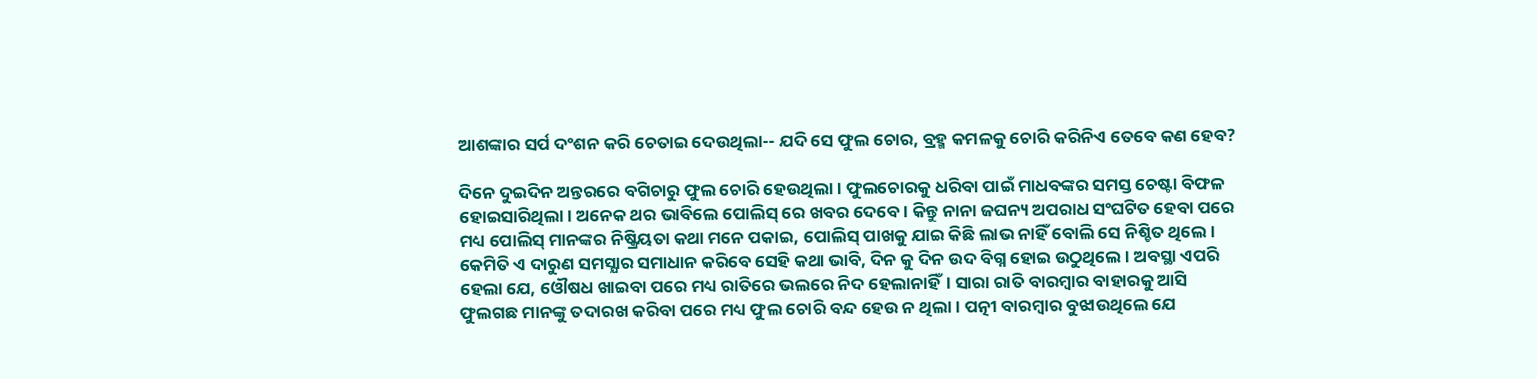ଆଶଙ୍କାର ସର୍ପ ଦଂଶନ କରି ଚେତାଇ ଦେଉଥିଲା-- ଯଦି ସେ ଫୁଲ ଚୋର, ବ୍ରହ୍ମ କମଳକୁ ଚୋରି କରିନିଏ ତେବେ କଣ ହେବ?

ଦିନେ ଦୁଇଦିନ ଅନ୍ତରରେ ବଗିଚାରୁ ଫୁଲ ଚୋରି ହେଉଥିଲା। ଫୁଲଚୋରକୁ ଧରିବା ପାଇଁ ମାଧବଙ୍କର ସମସ୍ତ ଚେଷ୍ଟା ବିଫଳ ହୋଇସାରିଥିଲା। ଅନେକ ଥର ଭାବିଲେ ପୋଲିସ୍ ରେ ଖବର ଦେବେ। କିନ୍ତୁ ନାନା ଜଘନ୍ୟ ଅପରାଧ ସଂଘଟିତ ହେବା ପରେ ମଧ୍ୟ ପୋଲିସ୍ ମାନଙ୍କର ନିଷ୍କ୍ରିୟତା କଥା ମନେ ପକାଇ, ପୋଲିସ୍ ପାଖକୁ ଯାଇ କିଛି ଲାଭ ନାହିଁ ବୋଲି ସେ ନିଶ୍ଚିତ ଥିଲେ। କେମିତି ଏ ଦାରୁଣ ସମସ୍ଯାର ସମାଧାନ କରିବେ ସେହି କଥା ଭାବି, ଦିନ କୁ ଦିନ ଉଦ ବିଗ୍ନ ହୋଇ ଉଠୁଥିଲେ। ଅବସ୍ଥା ଏପରି ହେଲା ଯେ, ଓୌଷଧ ଖାଇବା ପରେ ମଧ୍ୟ ରାତିରେ ଭଲରେ ନିଦ ହେଲାନାହିଁ। ସାରା ରାତି ବାରମ୍ବାର ବାହାରକୁ ଆସି ଫୁଲଗଛ ମାନଙ୍କୁ ତଦାରଖ କରିବା ପରେ ମଧ୍ୟ ଫୁଲ ଚୋରି ବନ୍ଦ ହେଉ ନ ଥିଲା। ପତ୍ନୀ ବାରମ୍ବାର ବୁଝାଉଥିଲେ ଯେ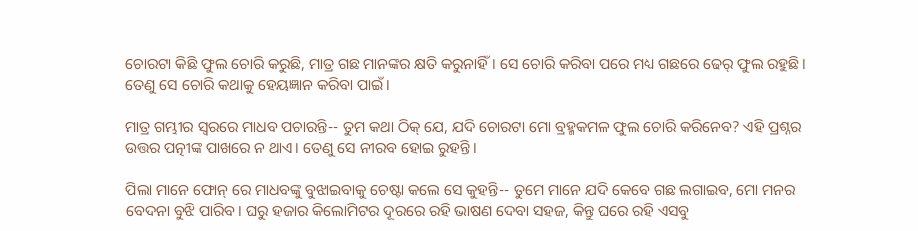ଚୋରଟା କିଛି ଫୁଲ ଚୋରି କରୁଛି, ମାତ୍ର ଗଛ ମାନଙ୍କର କ୍ଷତି କରୁନାହିଁ। ସେ ଚୋରି କରିବା ପରେ ମଧ୍ୟ ଗଛରେ ଢେର୍ ଫୁଲ ରହୁଛି। ତେଣୁ ସେ ଚୋରି କଥାକୁ ହେୟଜ୍ଞାନ କରିବା ପାଇଁ।

ମାତ୍ର ଗମ୍ଭୀର ସ୍ବରରେ ମାଧବ ପଚାରନ୍ତି-- ତୁମ କଥା ଠିକ୍ ଯେ, ଯଦି ଚୋରଟା ମୋ ବ୍ରହ୍ମକମଳ ଫୁଲ ଚୋରି କରିନେବ? ଏହି ପ୍ରଶ୍ନର ଉତ୍ତର ପତ୍ନୀଙ୍କ ପାଖରେ ନ ଥାଏ। ତେଣୁ ସେ ନୀରବ ହୋଇ ରୁହନ୍ତି।

ପିଲା ମାନେ ଫୋନ୍ ରେ ମାଧବଙ୍କୁ ବୁଝାଇବାକୁ ଚେଷ୍ଟା କଲେ ସେ କୁହନ୍ତି-- ତୁମେ ମାନେ ଯଦି କେବେ ଗଛ ଲଗାଇବ, ମୋ ମନର ବେଦନା ବୁଝି ପାରିବ। ଘରୁ ହଜାର କିଲୋମିଟର ଦୂରରେ ରହି ଭାଷଣ ଦେବା ସହଜ, କିନ୍ତୁ ଘରେ ରହି ଏସବୁ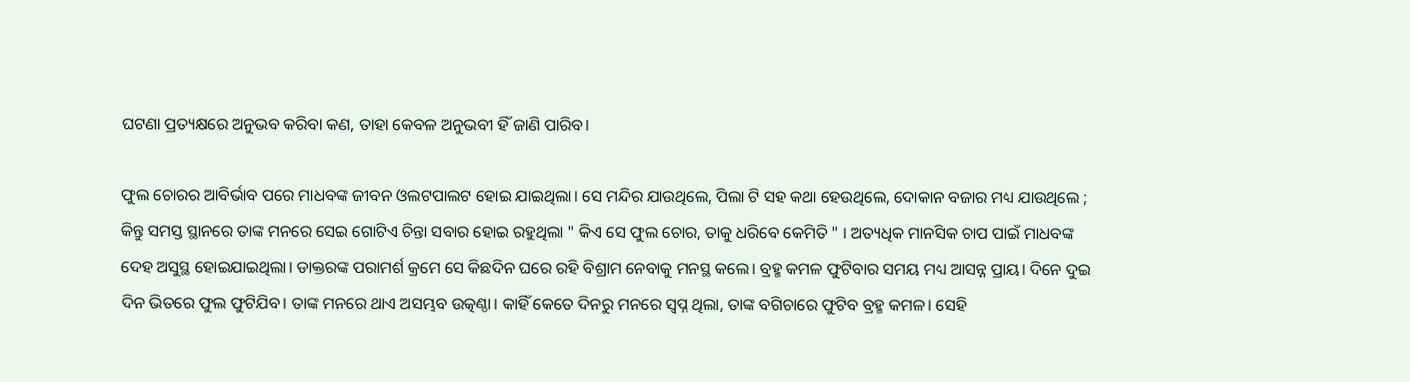ଘଟଣା ପ୍ରତ୍ୟକ୍ଷରେ ଅନୁଭବ କରିବା କଣ, ତାହା କେବଳ ଅନୁଭବୀ ହିଁ ଜାଣି ପାରିବ।

ଫୁଲ ଚୋରର ଆବିର୍ଭାବ ପରେ ମାଧବଙ୍କ ଜୀବନ ଓଲଟପାଲଟ ହୋଇ ଯାଇଥିଲା। ସେ ମନ୍ଦିର ଯାଉଥିଲେ, ପିଲା ଟି ସହ କଥା ହେଉଥିଲେ, ଦୋକାନ ବଜାର ମଧ୍ୟ ଯାଉଥିଲେ ; କିନ୍ତୁ ସମସ୍ତ ସ୍ଥାନରେ ତାଙ୍କ ମନରେ ସେଇ ଗୋଟିଏ ଚିନ୍ତା ସବାର ହୋଇ ରହୁଥିଲା " କିଏ ସେ ଫୁଲ ଚୋର, ତାକୁ ଧରିବେ କେମିତି " । ଅତ୍ୟଧିକ ମାନସିକ ଚାପ ପାଇଁ ମାଧବଙ୍କ ଦେହ ଅସୁସ୍ଥ ହୋଇଯାଇଥିଲା। ଡାକ୍ତରଙ୍କ ପରାମର୍ଶ କ୍ରମେ ସେ କିଛଦିନ ଘରେ ରହି ବିଶ୍ରାମ ନେବାକୁ ମନସ୍ଥ କଲେ। ବ୍ରହ୍ମ କମଳ ଫୁଟିବାର ସମୟ ମଧ୍ୟ ଆସନ୍ନ ପ୍ରାୟ। ଦିନେ ଦୁଇ ଦିନ ଭିତରେ ଫୁଲ ଫୁଟିଯିବ। ତାଙ୍କ ମନରେ ଥାଏ ଅସମ୍ଭବ ଉତ୍କଣ୍ଠା। କାହିଁ କେତେ ଦିନରୁ ମନରେ ସ୍ଵପ୍ନ ଥିଲା, ତାଙ୍କ ବଗିଚାରେ ଫୁଟିବ ବ୍ରହ୍ମ କମଳ। ସେହି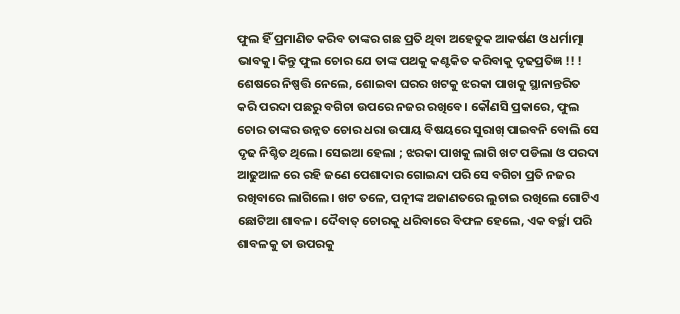ଫୁଲ ହିଁ ପ୍ରମାଣିତ କରିବ ତାଙ୍କର ଗଛ ପ୍ରତି ଥିବା ଅହେତୁକ ଆକର୍ଷଣ ଓ ଧର୍ମାତ୍ମା ଭାବକୁ। କିନ୍ତୁ ଫୁଲ ଚୋର ଯେ ତାଙ୍କ ପଥକୁ କଣ୍ଟକିତ କରିବାକୁ ଦୃଢପ୍ରତିଜ୍ଞ !! ! ଶେଷରେ ନିଷ୍ପତ୍ତି ନେଲେ, ଶୋଇବା ଘରର ଖଟକୁ ଝରକା ପାଖକୁ ସ୍ଥାନାନ୍ତରିତ କରି ପରଦା ପଛରୁ ବଗିଚା ଉପରେ ନଜର ରଖିବେ। କୌଣସି ପ୍ରକାରେ, ଫୁଲ ଚୋର ତାଙ୍କର ଉନ୍ନତ ଚୋର ଧରା ଉପାୟ ବିଷୟରେ ସୁରାଖ୍ ପାଇବନି ବୋଲି ସେ ଦୃଢ ନିଶ୍ଚିତ ଥିଲେ। ସେଇଆ ହେଲା ; ଝରକା ପାଖକୁ ଲାଗି ଖଟ ପଡିଲା ଓ ପରଦା ଆଢୁଆଳ ରେ ରହି ଜଣେ ପେଶାଦାର ଗୋଇନ୍ଦା ପରି ସେ ବଗିଚା ପ୍ରତି ନଜର ରଖିବାରେ ଲାଗିଲେ। ଖଟ ତଳେ, ପତ୍ନୀଙ୍କ ଅଜାଣତରେ ଲୁଚାଇ ରଖିଲେ ଗୋଟିଏ ଛୋଟିଆ ଶାବଳ। ଦୈବାତ୍ ଚୋରକୁ ଧରିବାରେ ବିଫଳ ହେଲେ, ଏକ ବର୍ଚ୍ଛା ପରି ଶାବଳକୁ ତା ଉପରକୁ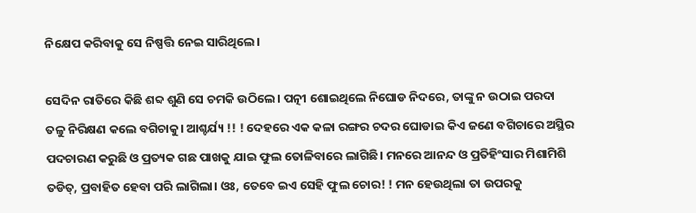ନିକ୍ଷେପ କରିବାକୁ ସେ ନିଷ୍ପତ୍ତି ନେଇ ସାରିଥିଲେ।

ସେଦିନ ରାତିରେ କିଛି ଶବ୍ଦ ଶୁଣି ସେ ଚମକି ଉଠିଲେ। ପତ୍ନୀ ଶୋଇଥିଲେ ନିଘୋଡ ନିଦରେ, ତାଙ୍କୁ ନ ଉଠାଇ ପରଦା ତଳୁ ନିରିକ୍ଷଣ କଲେ ବଗିଚାକୁ। ଆଶ୍ଚର୍ଯ୍ୟ !! ! ଦେହରେ ଏକ କଳା ରଙ୍ଗର ଚଦର ଘୋଡାଇ କିଏ ଜଣେ ବଗିଚାରେ ଅସ୍ଥିର ପଦଚାରଣ କରୁଛି ଓ ପ୍ରତ୍ୟକ ଗଛ ପାଖକୁ ଯାଇ ଫୁଲ ତୋଳିବାରେ ଲାଗିଛି। ମନରେ ଆନନ୍ଦ ଓ ପ୍ରତିହିଂସାର ମିଶାମିଶି ତଡିତ୍, ପ୍ରବାହିତ ହେବା ପରି ଲାଗିଲା। ଓଃ, ତେବେ ଇଏ ସେହି ଫୁଲ ଚୋର! ! ମନ ହେଉଥିଲା ତା ଉପରକୁ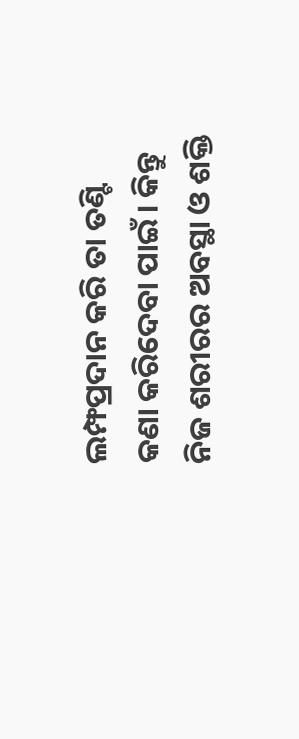ଲମ୍ଫପ୍ରଦାନ କରି ତା ତଣ୍ଟି କଣା କରିଦେବା ପାଇଁ। କିନ୍ତୁ ନିଜ ଶରୀରର ଅବସ୍ଥା ଓ ଶକ୍ତି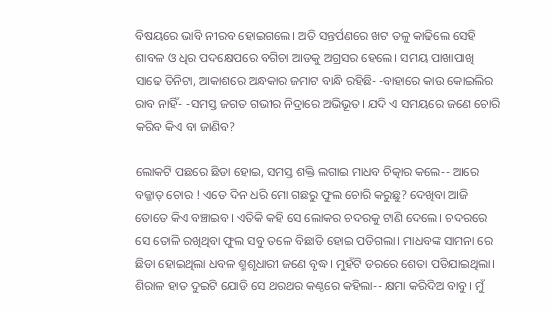ବିଷୟରେ ଭାବି ନୀରବ ହୋଇଗଲେ। ଅତି ସନ୍ତର୍ପଣରେ ଖଟ ତଳୁ କାଢିଲେ ସେହି ଶାବଳ ଓ ଧିର ପଦକ୍ଷେପରେ ବଗିଚା ଆଡକୁ ଅଗ୍ରସର ହେଲେ। ସମୟ ପାଖାପାଖି ସାଢେ ତିନିଟା, ଆକାଶରେ ଅନ୍ଧକାର ଜମାଟ ବାନ୍ଧି ରହିଛି- -ବାହାରେ କାଉ କୋଇଲିର ରାବ ନାହିଁ- -ସମସ୍ତ ଜଗତ ଗଭୀର ନିଦ୍ରାରେ ଅଭିଭୂତ। ଯଦି ଏ ସମୟରେ ଜଣେ ଚୋରି କରିବ କିଏ ବା ଜାଣିବ?

ଲୋକଟି ପଛରେ ଛିଡା ହୋଇ, ସମସ୍ତ ଶକ୍ତି ଲଗାଇ ମାଧବ ଚିତ୍କାର କଲେ-- ଆରେ ବଜ୍ଜାତ୍ ଚୋର ! ଏତେ ଦିନ ଧରି ମୋ ଗଛରୁ ଫୁଲ ଚୋରି କରୁଛୁ? ଦେଖିବା ଆଜି ତୋତେ କିଏ ବଞ୍ଚାଇବ। ଏତିକି କହି ସେ ଲୋକର ଚଦରକୁ ଟାଣି ଦେଲେ। ଚଦରରେ ସେ ତୋଳି ରଖିଥିବା ଫୁଲ ସବୁ ତଳେ ବିଛାଡି ହୋଇ ପଡିଗଲା। ମାଧବଙ୍କ ସାମନା ରେ ଛିଡା ହୋଇଥିଲା ଧବଳ ଶ୍ମଶୃଧାରୀ ଜଣେ ବୃଦ୍ଧ। ମୁହଁଟି ଡରରେ ଶେତା ପଡିଯାଇଥିଲା। ଶିରାଳ ହାତ ଦୁଇଟି ଯୋଡି ସେ ଥରଥର କଣ୍ଠରେ କହିଲା-- କ୍ଷମା କରିଦିଅ ବାବୁ। ମୁଁ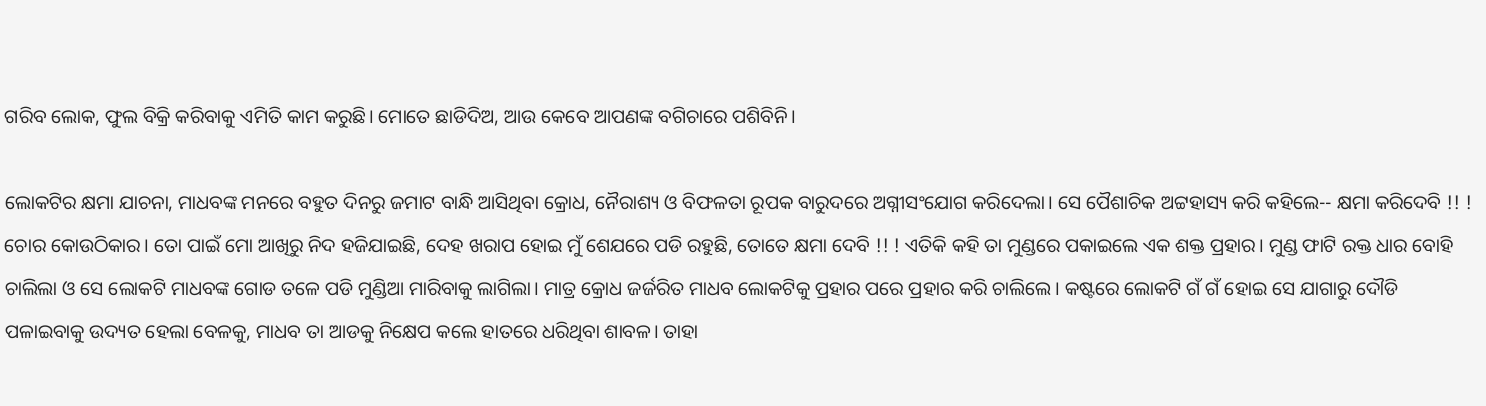ଗରିବ ଲୋକ, ଫୁଲ ବିକ୍ରି କରିବାକୁ ଏମିତି କାମ କରୁଛି। ମୋତେ ଛାଡିଦିଅ, ଆଉ କେବେ ଆପଣଙ୍କ ବଗିଚାରେ ପଶିବିନି।

ଲୋକଟିର କ୍ଷମା ଯାଚନା, ମାଧବଙ୍କ ମନରେ ବହୁତ ଦିନରୁ ଜମାଟ ବାନ୍ଧି ଆସିଥିବା କ୍ରୋଧ, ନୈରାଶ୍ୟ ଓ ବିଫଳତା ରୂପକ ବାରୁଦରେ ଅଗ୍ନୀସଂଯୋଗ କରିଦେଲା। ସେ ପୈଶାଚିକ ଅଟ୍ଟହାସ୍ୟ କରି କହିଲେ-- କ୍ଷମା କରିଦେବି !! ! ଚୋର କୋଉଠିକାର। ତୋ ପାଇଁ ମୋ ଆଖିରୁ ନିଦ ହଜିଯାଇଛି, ଦେହ ଖରାପ ହୋଇ ମୁଁ ଶେଯରେ ପଡି ରହୁଛି, ତୋତେ କ୍ଷମା ଦେବି !! ! ଏତିକି କହି ତା ମୁଣ୍ଡରେ ପକାଇଲେ ଏକ ଶକ୍ତ ପ୍ରହାର। ମୁଣ୍ଡ ଫାଟି ରକ୍ତ ଧାର ବୋହି ଚାଲିଲା ଓ ସେ ଲୋକଟି ମାଧବଙ୍କ ଗୋଡ ତଳେ ପଡି ମୁଣ୍ଡିଆ ମାରିବାକୁ ଲାଗିଲା। ମାତ୍ର କ୍ରୋଧ ଜର୍ଜରିତ ମାଧବ ଲୋକଟିକୁ ପ୍ରହାର ପରେ ପ୍ରହାର କରି ଚାଲିଲେ। କଷ୍ଟରେ ଲୋକଟି ଗଁ ଗଁ ହୋଇ ସେ ଯାଗାରୁ ଦୌଡି ପଳାଇବାକୁ ଉଦ୍ୟତ ହେଲା ବେଳକୁ, ମାଧବ ତା ଆଡକୁ ନିକ୍ଷେପ କଲେ ହାତରେ ଧରିଥିବା ଶାବଳ। ତାହା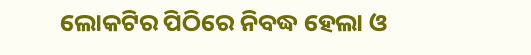ଲୋକଟିର ପିଠିରେ ନିବଦ୍ଧ ହେଲା ଓ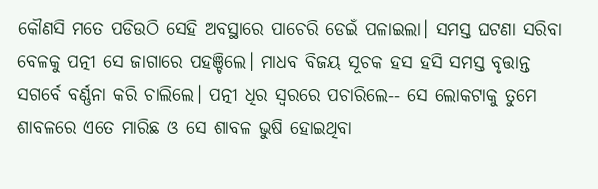କୌଣସି ମତେ ପଡିଉଠି ସେହି ଅବସ୍ଥାରେ ପାଚେରି ଡେଇଁ ପଳାଇଲା। ସମସ୍ତ ଘଟଣା ସରିବା ବେଳକୁ ପତ୍ନୀ ସେ ଜାଗାରେ ପହଞ୍ଚିଲେ। ମାଧବ ବିଜୟ ସୂଚକ ହସ ହସି ସମସ୍ତ ବୃତ୍ତାନ୍ତ ସଗର୍ବେ ବର୍ଣ୍ଣନା କରି ଚାଲିଲେ। ପତ୍ନୀ ଧିର ସ୍ବରରେ ପଚାରିଲେ-- ସେ ଲୋକଟାକୁ ତୁମେ ଶାବଳରେ ଏତେ ମାରିଛ ଓ ସେ ଶାବଳ ଭୁଷି ହୋଇଥିବା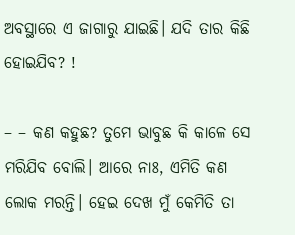ଅବସ୍ଥାରେ ଏ ଜାଗାରୁ ଯାଇଛି। ଯଦି ତାର କିଛି ହୋଇଯିବ? !

– – କଣ କହୁଛ? ତୁମେ ଭାବୁଛ କି କାଳେ ସେ ମରିଯିବ ବୋଲି। ଆରେ ନାଃ, ଏମିତି କଣ ଲୋକ ମରନ୍ତି। ହେଇ ଦେଖ ମୁଁ କେମିତି ତା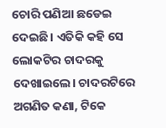ଚୋରି ପଣିଆ ଛଡେଇ ଦେଇଛି। ଏତିକି କହି ସେ ଲୋକଟିର ଚାଦରକୁ ଦେଖାଇଲେ। ଚାଦରଟିରେ ଅଗଣିତ କଣା, ଟିକେ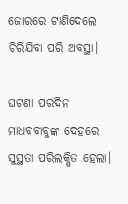ଜୋରରେ ଟାଣିଦେଲେ ଚିରିଯିବା ପରି ଅବସ୍ଥା।

ଘଟଣା ପରଦିନ ମାଧବବାବୁଙ୍କ ଦେହରେ ସୁସ୍ଥତା ପରିଲକ୍ଷିତ ହେଲା।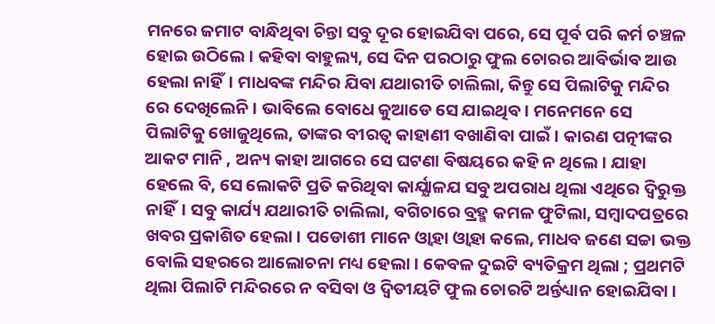ମନରେ ଜମାଟ ବାନ୍ଧିଥିବା ଚିନ୍ତା ସବୁ ଦୂର ହୋଇଯିବା ପରେ, ସେ ପୂର୍ବ ପରି କର୍ମ ଚଞ୍ଚଳ ହୋଇ ଉଠିଲେ। କହିବା ବାହୁଲ୍ୟ, ସେ ଦିନ ପରଠାରୁ ଫୁଲ ଚୋରର ଆବିର୍ଭାବ ଆଉ ହେଲା ନାହିଁ। ମାଧବଙ୍କ ମନ୍ଦିର ଯିବା ଯଥାରୀତି ଚାଲିଲା, କିନ୍ତୁ ସେ ପିଲାଟିକୁ ମନ୍ଦିର ରେ ଦେଖିଲେନି। ଭାବିଲେ ବୋଧେ କୁଆଡେ ସେ ଯାଇଥିବ। ମନେମନେ ସେ ପିଲାଟିକୁ ଖୋଜୁଥିଲେ, ତାଙ୍କର ବୀରତ୍ଵ କାହାଣୀ ବଖାଣିବା ପାଇଁ। କାରଣ ପତ୍ନୀଙ୍କର ଆକଟ ମାନି , ଅନ୍ୟ କାହା ଆଗରେ ସେ ଘଟଣା ବିଷୟରେ କହି ନ ଥିଲେ। ଯାହା ହେଲେ ବି, ସେ ଲୋକଟି ପ୍ରତି କରିଥିବା କାର୍ଯ୍ଯାଳଯ ସବୁ ଅପରାଧ ଥିଲା ଏଥିରେ ଦ୍ଵିରୁକ୍ତ ନାହିଁ। ସବୁ କାର୍ଯ୍ୟ ଯଥାରୀତି ଚାଲିଲା, ବଗିଚାରେ ବ୍ରହ୍ମ କମଳ ଫୁଟିଲା, ସମ୍ବାଦପତ୍ରରେ ଖବର ପ୍ରକାଶିତ ହେଲା। ପଡୋଶୀ ମାନେ ଓ୍ବାହା ଓ୍ବାହା କଲେ, ମାଧବ ଜଣେ ସଚ୍ଚା ଭକ୍ତ ବୋଲି ସହରରେ ଆଲୋଚନା ମଧ୍ୟ ହେଲା। କେବଳ ଦୁଇଟି ବ୍ୟତିକ୍ରମ ଥିଲା ; ପ୍ରଥମଟି ଥିଲା ପିଲାଟି ମନ୍ଦିରରେ ନ ବସିବା ଓ ଦ୍ଵିତୀୟଟି ଫୁଲ ଚୋରଟି ଅର୍ନ୍ତଧ୍ୟାନ ହୋଇଯିବା।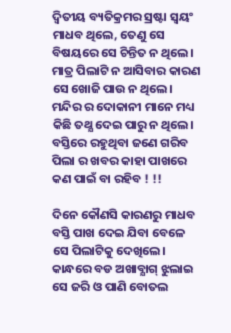ଦ୍ଵିତୀୟ ବ୍ୟତିକ୍ରମର ସ୍ରଷ୍ଟା ସ୍ଵୟଂ ମାଧବ ଥିଲେ, ତେଣୁ ସେ ବିଷୟରେ ସେ ଚିନ୍ତିତ ନ ଥିଲେ। ମାତ୍ର ପିଲାଟି ନ ଆସିବାର କାରଣ ସେ ଖୋଜି ପାଉ ନ ଥିଲେ। ମନ୍ଦିର ର ଦୋକାନୀ ମାନେ ମଧ୍ୟ କିଛି ତଥ୍ଯ ଦେଇ ପାରୁ ନ ଥିଲେ। ବସ୍ତିରେ ରହୁଥିବା ଜଣେ ଗରିବ ପିଲା ର ଖବର କାହା ପାଖରେ କଣ ପାଇଁ ବା ରହିବ ! !!

ଦିନେ କୌଣସି କାରଣରୁ ମାଧବ ବସ୍ତି ପାଖ ଦେଇ ଯିବା ବେଳେ ସେ ପିଲାଟିକୁ ଦେଖିଲେ। କାନ୍ଧରେ ବଡ ଅଖାବ୍ଯାଗ୍ ଝୁଲାଇ ସେ ଜରି ଓ ପାଣି ବୋତଲ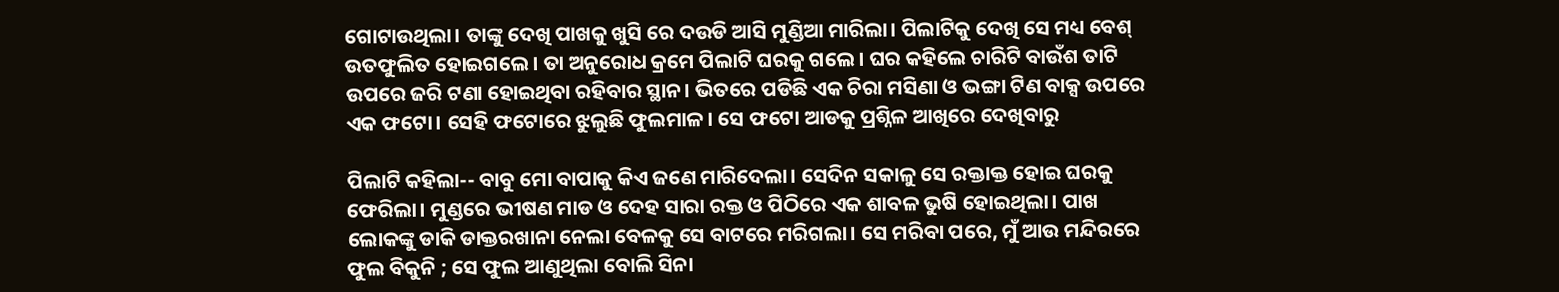ଗୋଟାଉଥିଲା। ତାଙ୍କୁ ଦେଖି ପାଖକୁ ଖୁସି ରେ ଦଉଡି ଆସି ମୁଣ୍ଡିଆ ମାରିଲା। ପିଲାଟିକୁ ଦେଖି ସେ ମଧ୍ୟ ବେଶ୍ ଉତଫୁଲିତ ହୋଇଗଲେ। ତା ଅନୁରୋଧ କ୍ରମେ ପିଲାଟି ଘରକୁ ଗଲେ। ଘର କହିଲେ ଚାରିଟି ବାଉଁଶ ତାଟି ଉପରେ ଜରି ଟଣା ହୋଇଥିବା ରହିବାର ସ୍ଥାନ। ଭିତରେ ପଡିଛି ଏକ ଚିରା ମସିଣା ଓ ଭଙ୍ଗା ଟିଣ ବାକ୍ସ ଉପରେ ଏକ ଫଟୋ। ସେହି ଫଟୋରେ ଝୁଲୁଛି ଫୁଲମାଳ। ସେ ଫଟୋ ଆଡକୁ ପ୍ରଶ୍ନିଳ ଆଖିରେ ଦେଖିବାରୁ

ପିଲାଟି କହିଲା-- ବାବୁ ମୋ ବାପାକୁ କିଏ ଜଣେ ମାରିଦେଲା। ସେଦିନ ସକାଳୁ ସେ ରକ୍ତାକ୍ତ ହୋଇ ଘରକୁ ଫେରିଲା। ମୁଣ୍ଡରେ ଭୀଷଣ ମାଡ ଓ ଦେହ ସାରା ରକ୍ତ ଓ ପିଠିରେ ଏକ ଶାବଳ ଭୁଷି ହୋଇଥିଲା। ପାଖ ଲୋକଙ୍କୁ ଡାକି ଡାକ୍ତରଖାନା ନେଲା ବେଳକୁ ସେ ବାଟରେ ମରିଗଲା। ସେ ମରିବା ପରେ, ମୁଁ ଆଉ ମନ୍ଦିରରେ ଫୁଲ ବିକୁନି ; ସେ ଫୁଲ ଆଣୁଥିଲା ବୋଲି ସିନା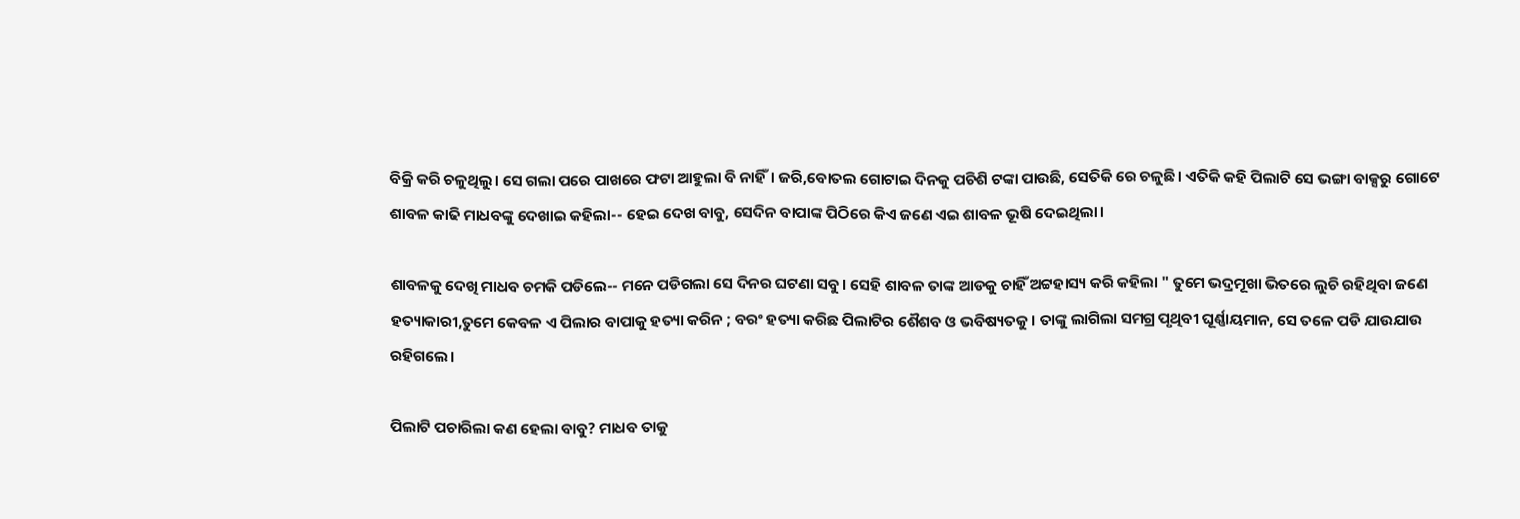ବିକ୍ରି କରି ଚଳୁଥିଲୁ। ସେ ଗଲା ପରେ ପାଖରେ ଫଟା ଆହୁଲା ବି ନାହିଁ। ଜରି,ବୋତଲ ଗୋଟାଇ ଦିନକୁ ପଚିଶି ଟଙ୍କା ପାଉଛି, ସେତିକି ରେ ଚଳୁଛି। ଏତିକି କହି ପିଲାଟି ସେ ଭଙ୍ଗା ବାକ୍ସରୁ ଗୋଟେ ଶାବଳ କାଢି ମାଧବଙ୍କୁ ଦେଖାଇ କହିଲା-- ହେଇ ଦେଖ ବାବୁ, ସେଦିନ ବାପାଙ୍କ ପିଠିରେ କିଏ ଜଣେ ଏଇ ଶାବଳ ଭୂଷି ଦେଇଥିଲା।

ଶାବଳକୁ ଦେଖି ମାଧବ ଚମକି ପଡିଲେ-- ମନେ ପଡିଗଲା ସେ ଦିନର ଘଟଣା ସବୁ। ସେହି ଶାବଳ ତାଙ୍କ ଆଡକୁ ଚାହିଁ ଅଟ୍ଟହାସ୍ୟ କରି କହିଲା " ତୁମେ ଭଦ୍ରମୂଖା ଭିତରେ ଲୁଚି ରହିଥିବା ଜଣେ ହତ୍ୟାକାରୀ,ତୁମେ କେବଳ ଏ ପିଲାର ବାପାକୁ ହତ୍ୟା କରିନ ; ବରଂ ହତ୍ୟା କରିଛ ପିଲାଟିର ଶୈଶବ ଓ ଭବିଷ୍ୟତକୁ । ତାଙ୍କୁ ଲାଗିଲା ସମଗ୍ର ପୃଥିବୀ ଘୂର୍ଣ୍ଣାୟମାନ, ସେ ତଳେ ପଡି ଯାଉଯାଉ ରହିଗଲେ।

ପିଲାଟି ପଚାରିଲା କଣ ହେଲା ବାବୁ? ମାଧବ ତାକୁ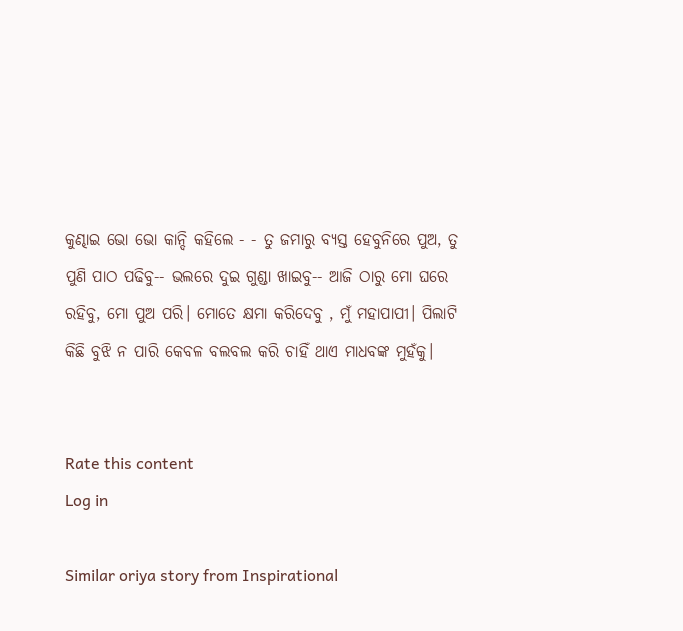କୁଣ୍ଢାଇ ଭୋ ଭୋ କାନ୍ଦି କହିଲେ - - ତୁ ଜମାରୁ ବ୍ୟସ୍ତ ହେବୁନିରେ ପୁଅ, ତୁ ପୁଣି ପାଠ ପଢିବୁ-- ଭଲରେ ଦୁଇ ଗୁଣ୍ଡା ଖାଇବୁ-- ଆଜି ଠାରୁ ମୋ ଘରେ ରହିବୁ, ମୋ ପୁଅ ପରି। ମୋତେ କ୍ଷମା କରିଦେବୁ , ମୁଁ ମହାପାପୀ। ପିଲାଟି କିଛି ବୁଝି ନ ପାରି କେବଳ ବଲବଲ କରି ଚାହିଁ ଥାଏ ମାଧବଙ୍କ ମୁହଁକୁ।


Rate this content
Log in

Similar oriya story from Inspirational